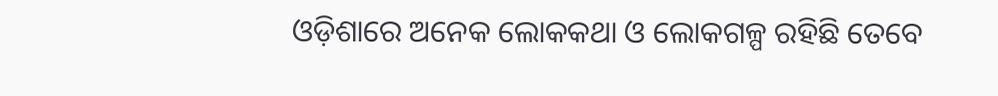ଓଡ଼ିଶାରେ ଅନେକ ଲୋକକଥା ଓ ଲୋକଗଳ୍ପ ରହିଛି ତେବେ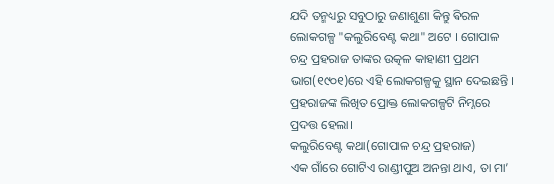ଯଦି ତନ୍ମଧ୍ୟରୁ ସବୁଠାରୁ ଜଣାଶୁଣା କିନ୍ତୁ ଵିରଳ ଲୋକଗଳ୍ପ "କଲୁରିବେଣ୍ଟ କଥା" ଅଟେ । ଗୋପାଳ ଚନ୍ଦ୍ର ପ୍ରହରାଜ ତାଙ୍କର ଉତ୍କଳ କାହାଣୀ ପ୍ରଥମ ଭାଗ(୧୯୦୧)ରେ ଏହି ଲୋକଗଳ୍ପକୁ ସ୍ଥାନ ଦେଇଛନ୍ତି । ପ୍ରହରାଜଙ୍କ ଲିଖିତ ପ୍ରୋକ୍ତ ଲୋକଗଳ୍ପଟି ନିମ୍ନରେ ପ୍ରଦତ୍ତ ହେଲା।
କଲୁରିବେଣ୍ଟ କଥା(ଗୋପାଳ ଚନ୍ଦ୍ର ପ୍ରହରାଜ)
ଏକ ଗାଁରେ ଗୋଟିଏ ରାଣ୍ଡୀପୁଅ ଅନନ୍ତା ଥାଏ, ତା ମା’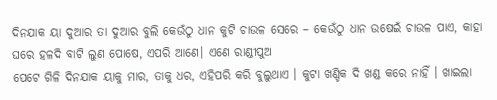ଦିନଯାକ ୟା ଦୁଆର ତା ଦୁଆର ବୁଲି କେଉଁଠୁ ଧାନ କୁଟି ଚାଉଳ ସେରେ – କେଉଁଠୁ ଧାନ ଉଷେଇଁ ଚାଉଳ ପାଏ, କାହା ଘରେ ହଳଦି ବାଟି ଲୁଣ ପୋଷେ, ଏପରି ଆଣେ। ଏଣେ ରାଣ୍ଡୀପୁଅ
ପେଟେ ଗିଳି ଦିନଯାକ ୟାକୁ ମାର, ତାକୁ ଧର, ଏହିପରି କରି ବୁଲୁଥାଏ । କୁଟା ଖଣ୍ଡିକ ଦି ଖଣ୍ଡ କରେ ନାହିଁ । ଖାଇଲା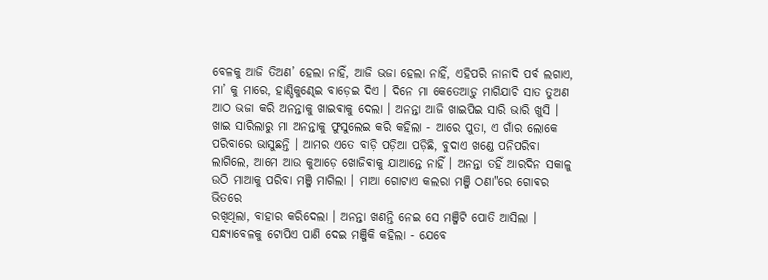ବେଳକୁ ଆଜି ତିଅଣ’ ହେଲା ନାହିଁ, ଆଜି ଭଜା ହେଲା ନାହିଁ, ଏହିପରି ନାନାଦି ପର୍ବ ଲଗାଏ, ମା’ କୁ ମାରେ, ହାଣ୍ଡିକୁଣ୍ଢେଇ ବାଡ଼େଇ ଦିଏ । ଦିନେ ମା କେତେଆଡ଼ୁ ମାଗିଯାଚି ସାତ ତୁଅଣ ଆଠ ଭଜା କରି ଅନନ୍ତାକୁ ଖାଇଵାକୁ ଦେଲା । ଅନନ୍ତା ଆଜି ଖାଇପିଇ ସାରି ଭାରି ଖୁସି । ଖାଇ ସାରିଲାରୁ ମା ଅନନ୍ତାକୁ ଫୁସୁଲେଇ କରି କହିଲା - ଆରେ ପୁତା, ଏ ଗାଁର ଲୋକେ ପରିବାରେ ଭାସୁଛନ୍ତି । ଆମର ଏତେ ବାଡ଼ି ପଡ଼ିଆ ପଡ଼ିଛି, ବୁଦାଏ ଖଣ୍ଡେ ପନିପରିବା ଲାଗିଲେ, ଆମେ ଆଉ କୁଆଡ଼େ ଖୋଜିଵାକୁ ଯାଆନ୍ତେ ନାହିଁ । ଅନନ୍ତା ତହିଁ ଆରଦିନ ସକାଳୁ ଉଠି ମାଆକୁ ପରିବା ମଞ୍ଜି ମାଗିଲା । ମାଆ ଗୋଟାଏ କଲରା ମଞ୍ଜି ଠଣା"ରେ ଗୋଵର ଭିତରେ
ରଖିଥିଲା, ବାହାର କରିଦେଲା । ଅନନ୍ତା ଖଣନ୍ତି ନେଇ ସେ ମଞ୍ଜିଟି ପୋତି ଆସିଲା । ସନ୍ଧ୍ୟାବେଳକୁ ଟୋପିଏ ପାଣି ଦେଇ ମଞ୍ଜିକି କହିଲା - ଯେବେ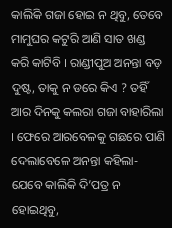କାଲିକି ଗଜା ହୋଇ ନ ଥିବୁ, ତେବେ ମାମୁଘର କଟୁରି ଆଣି ସାତ ଖଣ୍ଡ କରି କାଟିବି । ରାଣ୍ଡୀପୁଅ ଅନନ୍ତା ବଡ଼ ଦୁଷ୍ଟ, ତାକୁ ନ ଡରେ କିଏ ? ତହିଁ ଆର ଦିନକୁ କଲରା ଗଜା ବାହାରିଲା । ଫେରେ ଆରବେଳକୁ ଗଛରେ ପାଣି ଦେଲାବେଳେ ଅନନ୍ତା କହିଲା- ଯେବେ କାଲିକି ଦି’ପତ୍ର ନ ହୋଇଥିବୁ,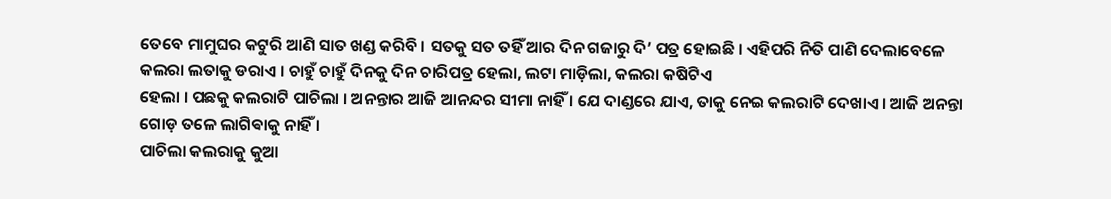ତେବେ ମାମୁଘର କଟୁରି ଆଣି ସାତ ଖଣ୍ଡ କରିବି । ସତକୁ ସତ ତହିଁ ଆର ଦିନ ଗଜାରୁ ଦି’ ପତ୍ର ହୋଇଛି । ଏହିପରି ନିତି ପାଣି ଦେଲାବେଳେ କଲରା ଲତାକୁ ଡରାଏ । ଚାହୁଁ ଚାହୁଁ ଦିନକୁ ଦିନ ଚାରିପତ୍ର ହେଲା, ଲଟା ମାଡ଼ିଲା, କଲରା କଷିଟିଏ
ହେଲା । ପଛକୁ କଲରାଟି ପାଚିଲା । ଅନନ୍ତାର ଆଜି ଆନନ୍ଦର ସୀମା ନାହିଁ । ଯେ ଦାଣ୍ଡରେ ଯାଏ, ତାକୁ ନେଇ କଲରାଟି ଦେଖାଏ । ଆଜି ଅନନ୍ତା ଗୋଡ଼ ତଳେ ଲାଗିଵାକୁ ନାହିଁ ।
ପାଚିଲା କଲରାକୁ କୁଆ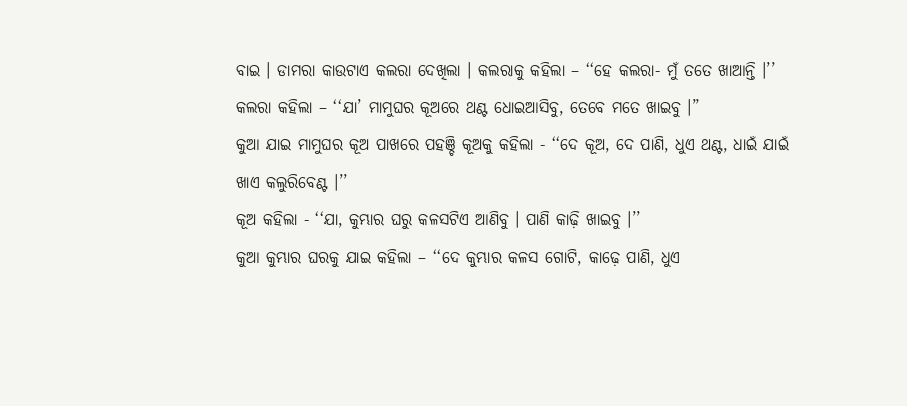ବାଇ । ଡାମରା କାଉଟାଏ କଲରା ଦେଖିଲା । କଲରାକୁ କହିଲା – ‘‘ହେ କଲରା- ମୁଁ ତତେ ଖାଆନ୍ତି ।’’
କଲରା କହିଲା – ‘‘ଯା’ ମାମୁଘର କୂଅରେ ଥଣ୍ଟ ଧୋଇଆସିବୁ, ତେବେ ମତେ ଖାଇବୁ ।”
କୁଆ ଯାଇ ମାମୁଘର କୂଅ ପାଖରେ ପହଞ୍ଚି କୂଅକୁ କହିଲା - ‘‘ଦେ କୂଅ, ଦେ ପାଣି, ଧୁଏ ଥଣ୍ଟ, ଧାଇଁ ଯାଇଁ ଖାଏ କଲୁରିବେଣ୍ଟ ।’’
କୂଅ କହିଲା - ‘‘ଯା, କୁମ୍ଭାର ଘରୁ କଳସଟିଏ ଆଣିବୁ । ପାଣି କାଢ଼ି ଖାଇବୁ ।’’
କୁଆ କୁମ୍ଭାର ଘରକୁ ଯାଇ କହିଲା – ‘‘ଦେ କୁମ୍ଭାର କଳସ ଗୋଟି, କାଢ଼େ ପାଣି, ଧୁଏ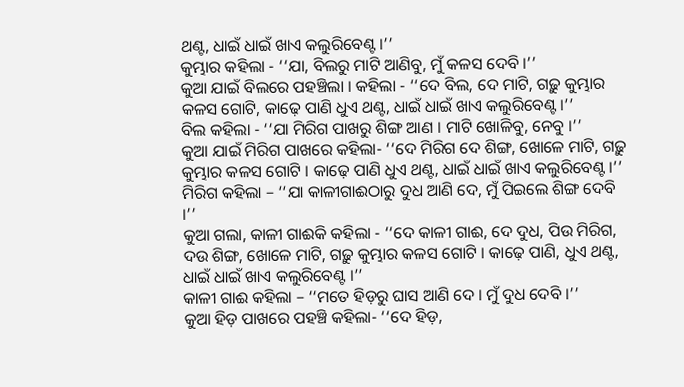ଥଣ୍ଟ, ଧାଇଁ ଧାଇଁ ଖାଏ କଲୁରିବେଣ୍ଟ ।’’
କୁମ୍ଭାର କହିଲା - ‘‘ଯା, ବିଲରୁ ମାଟି ଆଣିବୁ, ମୁଁ କଳସ ଦେବି ।’’
କୁଆ ଯାଇଁ ବିଲରେ ପହଞ୍ଚିଲା । କହିଲା - ‘‘ଦେ ବିଲ, ଦେ ମାଟି, ଗଢ଼ୁ କୁମ୍ଭାର କଳସ ଗୋଟି, କାଢ଼େ ପାଣି ଧୁଏ ଥଣ୍ଟ, ଧାଇଁ ଧାଇଁ ଖାଏ କଲୁରିବେଣ୍ଟ ।’’
ବିଲ କହିଲା - ‘‘ଯା ମିରିଗ ପାଖରୁ ଶିଙ୍ଗ ଆଣ । ମାଟି ଖୋଳିବୁ, ନେବୁ ।’’
କୁଆ ଯାଇଁ ମିରିଗ ପାଖରେ କହିଲା- ‘‘ଦେ ମିରିଗ ଦେ ଶିଙ୍ଗ, ଖୋଳେ ମାଟି, ଗଢ଼ୁ କୁମ୍ଭାର କଳସ ଗୋଟି । କାଢ଼େ ପାଣି ଧୁଏ ଥଣ୍ଟ, ଧାଇଁ ଧାଇଁ ଖାଏ କଲୁରିବେଣ୍ଟ ।’’
ମିରିଗ କହିଲା – ‘‘ଯା କାଳୀଗାଈଠାରୁ ଦୁଧ ଆଣି ଦେ, ମୁଁ ପିଇଲେ ଶିଙ୍ଗ ଦେବି ।’’
କୁଆ ଗଲା, କାଳୀ ଗାଈକି କହିଲା - ‘‘ଦେ କାଳୀ ଗାଈ, ଦେ ଦୁଧ, ପିଉ ମିରିଗ, ଦଉ ଶିଙ୍ଗ, ଖୋଳେ ମାଟି, ଗଢ଼ୁ କୁମ୍ଭାର କଳସ ଗୋଟି । କାଢ଼େ ପାଣି, ଧୁଏ ଥଣ୍ଟ, ଧାଇଁ ଧାଇଁ ଖାଏ କଲୁରିବେଣ୍ଟ ।’’
କାଳୀ ଗାଈ କହିଲା – ‘‘ମତେ ହିଡ଼ରୁ ଘାସ ଆଣି ଦେ । ମୁଁ ଦୁଧ ଦେବି ।’’
କୁଆ ହିଡ଼ ପାଖରେ ପହଞ୍ଚି କହିଲା- ‘‘ଦେ ହିଡ଼,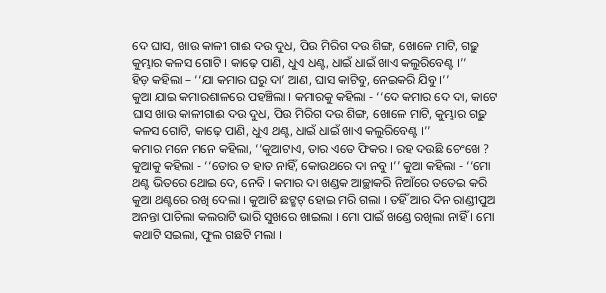ଦେ ଘାସ, ଖାଉ କାଳୀ ଗାଈ ଦଉ ଦୁଧ, ପିଉ ମିରିଗ ଦଉ ଶିଙ୍ଗ, ଖୋଳେ ମାଟି, ଗଢ଼ୁ କୁମ୍ଭାର କଳସ ଗୋଟି । କାଢ଼େ ପାଣି, ଧୁଏ ଧଣ୍ଟ, ଧାଇଁ ଧାଇଁ ଖାଏ କଲୁରିବେଣ୍ଟ ।’’
ହିଡ଼ କହିଲା – ‘‘ଯା କମାର ଘରୁ ଦା’ ଆଣ, ଘାସ କାଟିବୁ, ନେଇକରି ଯିବୁ ।’’
କୁଆ ଯାଇ କମାରଶାଳରେ ପହଞ୍ଚିଲା । କମାରକୁ କହିଲା - ‘‘ଦେ କମାର ଦେ ଦା, କାଟେ ଘାସ ଖାଉ କାଳୀଗାଈ ଦଉ ଦୁଧ, ପିଉ ମିରିଗ ଦଉ ଶିଙ୍ଗ, ଖୋଳେ ମାଟି, କୁମ୍ଭାର ଗଢ଼ୁ କଳସ ଗୋଟି, କାଢ଼େ ପାଣି, ଧୁଏ ଥଣ୍ଟ, ଧାଇଁ ଧାଇଁ ଖାଏ କଲୁରିବେଣ୍ଟ ।’’
କମାର ମନେ ମନେ କହିଲା, ‘‘କୁଆଟାଏ, ତାର ଏତେ ଫିକର । ରହ ଦଉଛି ଚେଂଖେ ? କୁଆକୁ କହିଲା - ‘‘ତୋର ତ ହାତ ନାହିଁ, କୋଉଥରେ ଦା ନବୁ ।’’ କୁଆ କହିଲା - ‘‘ମୋ ଥଣ୍ଟ ଭିତରେ ଥୋଇ ଦେ, ନେବି । କମାର ଦା ଖଣ୍ଡକ ଆଚ୍ଛାକରି ନିଆଁରେ ତତେଇ କରି କୁଆ ଥଣ୍ଟରେ ରଖି ଦେଲା । କୁଆଟି ଛଟ୍ଛଟ୍ ହୋଇ ମରି ଗଲା । ତହିଁ ଆର ଦିନ ରାଣ୍ଡୀପୁଅ ଅନନ୍ତା ପାଚିଲା କଲରାଟି ଭାରି ସୁଖରେ ଖାଇଲା । ମୋ ପାଇଁ ଖଣ୍ଡେ ରଖିଲା ନାହିଁ । ମୋ କଥାଟି ସଇଲା, ଫୁଲ ଗଛଟି ମଲା ।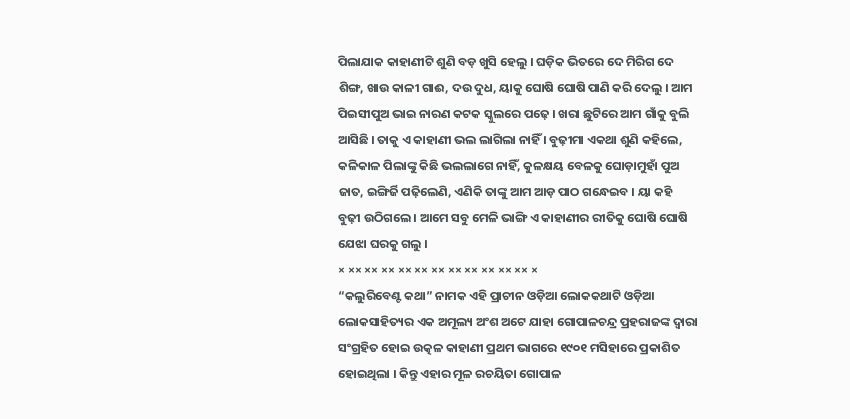ପିଲାଯାକ କାହାଣୀଟି ଶୁଣି ବଡ଼ ଖୁସି ହେଲୁ । ଘଡ଼ିକ ଭିତରେ ଦେ ମିରିଗ ଦେ ଶିଙ୍ଗ, ଖାଉ କାଳୀ ଗାଈ, ଦଉ ଦୁଧ, ୟାକୁ ଘୋଷି ଘୋଷି ପାଣି କରି ଦେଲୁ । ଆମ ପିଇସୀପୁଅ ଭାଇ ନାରଣ କଟକ ସ୍କୁଲରେ ପଢ଼େ । ଖରା ଛୁଟିରେ ଆମ ଗାଁକୁ ବୁଲି ଆସିଛି । ତାକୁ ଏ କାହାଣୀ ଭଲ ଲାଗିଲା ନାହିଁ । ବୁଢ଼ୀମା ଏକଥା ଶୁଣି କହିଲେ, କଳିକାଳ ପିଲାଙ୍କୁ କିଛି ଭଲଲାଗେ ନାହିଁ, କୁଳକ୍ଷୟ ବେଳକୁ ଘୋଡ଼ାମୁହାଁ ପୁଅ ଜାତ, ଇଙ୍ଗିର୍ଜି ପଢ଼ିଲେଣି, ଏଣିକି ତାଙ୍କୁ ଆମ ଆଡ଼ ପାଠ ଗନ୍ଧେଇବ । ୟା କହି ବୁଢ଼ୀ ଉଠିଗଲେ । ଆମେ ସବୁ ମେଳି ଭାଙ୍ଗି ଏ କାହାଣୀର ରୀତିକୁ ଘୋଷି ଘୋଷି ଯେଝା ଘରକୁ ଗଲୁ ।
× ×× ×× ×× ×× ×× ×× ×× ×× ×× ×× ×× ×
“କଲୁରିବେଣ୍ଟ କଥା” ନାମକ ଏହି ପ୍ରାଚୀନ ଓଡ଼ିଆ ଲୋକକଥାଟି ଓଡ଼ିଆ ଲୋକସାହିତ୍ୟର ଏକ ଅମୂଲ୍ୟ ଅଂଶ ଅଟେ ଯାହା ଗୋପାଳଚନ୍ଦ୍ର ପ୍ରହରାଜଙ୍କ ଦ୍ୱାରା ସଂଗ୍ରହିତ ହୋଇ ଉତ୍କଳ କାହାଣୀ ପ୍ରଥମ ଭାଗରେ ୧୯୦୧ ମସିହାରେ ପ୍ରକାଶିତ ହୋଇଥିଲା । କିନ୍ତୁ ଏହାର ମୂଳ ରଚୟିତା ଗୋପାଳ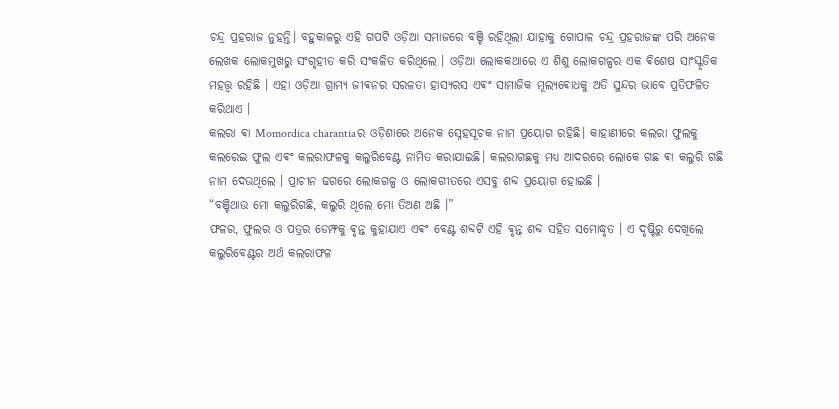ଚନ୍ଦ୍ର ପ୍ରହରାଜ ନୁହନ୍ତି। ବହୁକାଳରୁ ଏହି ଗପଟି ଓଡ଼ିଆ ସମାଜରେ ବଞ୍ଚି ରହିଥିଲା ଯାହାକୁ ଗୋପାଳ ଚନ୍ଦ୍ର ପ୍ରହରାଜଙ୍କ ପରି ଅନେକ ଲେଖକ ଲୋକମୁଖରୁ ସଂଗୃହୀତ କରି ସଂକଳିତ କରିଥିଲେ । ଓଡ଼ିଆ ଲୋକକଥାରେ ଏ ଶିଶୁ ଲୋକଗଳ୍ପର ଏକ ଵିଶେଷ ସାଂସ୍କୃତିକ ମହତ୍ତ୍ୱ ରହିଛି । ଏହା ଓଡ଼ିଆ ଗ୍ରାମ୍ୟ ଜୀଵନର ସରଳତା ହାସ୍ୟରସ ଏଵଂ ସାମାଜିକ ମୂଲ୍ୟଵୋଧକୁ ଅତି ସୁନ୍ଦର ଭାବେ ପ୍ରତିଫଳିତ କରିଥାଏ ।
କଲରା ଵା Momordica charantiaର ଓଡ଼ିଶାରେ ଅନେକ ସ୍ନେହସୂଚକ ନାମ ପ୍ରୟୋଗ ରହିଛି। କାହାଣୀରେ କଲରା ଫୁଲକୁ କଲରେଇ ଫୁଲ ଏଵଂ କଲରାଫଳକୁ କଲୁରିବେଣ୍ଟ ନାମିତ କରାଯାଇଛି। କଲରାଗଛକୁ ମଧ୍ୟ ଆଦରରେ ଲୋକେ ଗଛ ଵା କଲୁରି ଗଛି ନାମ ଦେଉଥିଲେ । ପ୍ରାଚୀନ ଢଗରେ ଲୋକଗଳ୍ପ ଓ ଲୋକଗୀତରେ ଏସବୁ ଶବ୍ଦ ପ୍ରୟୋଗ ହୋଇଛି ।
“ବଞ୍ଚିଥାଉ ମୋ କଲୁରିଗଛି, କଲୁରି ଥିଲେ ମୋ ତିଅଣ ଅଛି ।”
ଫଳର, ଫୁଲର ଓ ପତ୍ରର ଡେମ୍ଫକୁ ଵୃନ୍ତ କୁହାଯାଏ ଏଵଂ ବେଣ୍ଟ ଶବ୍ଦଟି ଏହି ଵୃନ୍ତ ଶବ୍ଦ ସହିତ ସମୋଦ୍ଧୃତ । ଏ ଦୃଷ୍ଟିରୁ ଦେଖିଲେ କଲୁରିବେଣ୍ଟର ଅର୍ଥ କଲରାଫଳ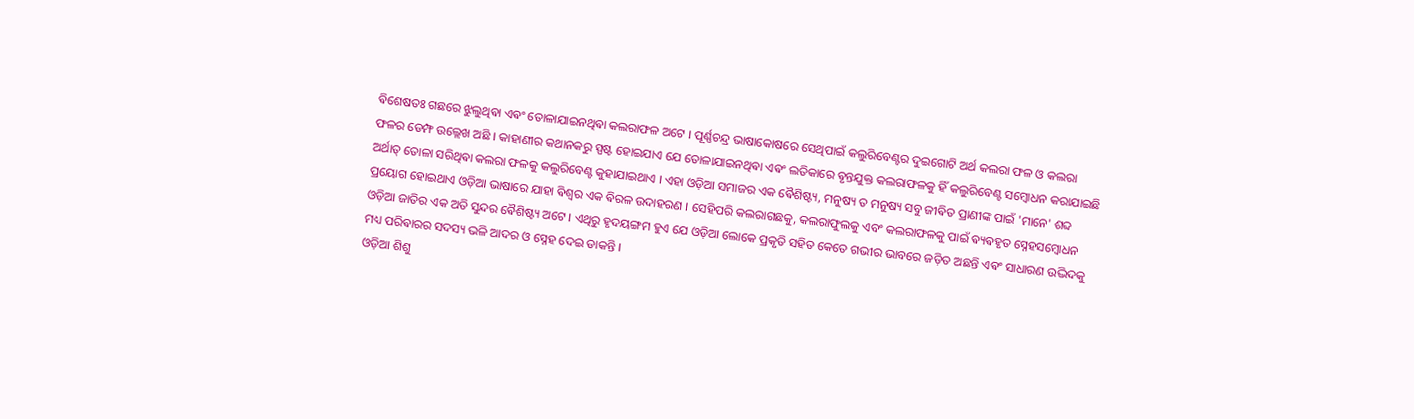ଵିଶେଷତଃ ଗଛରେ ଝୁଲୁଥିଵା ଏଵଂ ତୋଳାଯାଇନଥିଵା କଲରାଫଳ ଅଟେ । ପୂର୍ଣ୍ଣଚନ୍ଦ୍ର ଭାଷାକୋଷରେ ସେଥିପାଇଁ କଲୁରିବେଣ୍ଟର ଦୁଇଗୋଟି ଅର୍ଥ କଲରା ଫଳ ଓ କଲରା ଫଳର ଡେମ୍ଫ ଉଲ୍ଲେଖ ଅଛି । କାହାଣୀର କଥାନକରୁ ସ୍ପଷ୍ଟ ହୋଇଯାଏ ଯେ ତୋଳାଯାଇନଥିଵା ଏଵଂ ଲତିକାରେ ଵୃନ୍ତଯୁକ୍ତ କଲରାଫଳକୁ ହିଁ କଲୁରିବେଣ୍ଟ ସମ୍ବୋଧନ କରାଯାଇଛି ଅର୍ଥାତ୍ ତୋଳା ସରିଥିଵା କଲରା ଫଳକୁ କଲୁରିବେଣ୍ଟ କୁହାଯାଇଥାଏ । ଏହା ଓଡ଼ିଆ ସମାଜର ଏକ ଵୈଶିଷ୍ଟ୍ୟ, ମନୁଷ୍ୟ ତ ମନୁଷ୍ୟ ସବୁ ଜୀଵିତ ପ୍ରାଣୀଙ୍କ ପାଇଁ 'ମାନେ' ଶବ୍ଦ ପ୍ରୟୋଗ ହୋଇଥାଏ ଓଡ଼ିଆ ଭାଷାରେ ଯାହା ଵିଶ୍ଵର ଏକ ଵିରଳ ଉଦାହରଣ । ସେହିପରି କଲରାଗଛକୁ, କଲରାଫୁଲକୁ ଏବଂ କଲରାଫଳକୁ ପାଇଁ ଵ୍ୟଵହୃତ ସ୍ନେହସମ୍ବୋଧନ ଓଡ଼ିଆ ଜାତିର ଏକ ଅତି ସୁନ୍ଦର ଵୈଶିଷ୍ଟ୍ୟ ଅଟେ । ଏଥିରୁ ହୃଦୟଙ୍ଗମ ହୁଏ ଯେ ଓଡ଼ିଆ ଲୋକେ ପ୍ରକୃତି ସହିତ କେତେ ଗଭୀର ଭାବରେ ଜଡ଼ିତ ଅଛନ୍ତି ଏଵଂ ସାଧାରଣ ଉଦ୍ଭିଦକୁ ମଧ୍ୟ ପରିଵାରର ସଦସ୍ୟ ଭଳି ଆଦର ଓ ସ୍ନେହ ଦେଇ ଡାକନ୍ତି ।
ଓଡ଼ିଆ ଶିଶୁ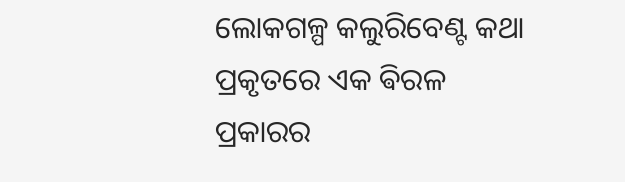ଲୋକଗଳ୍ପ କଲୁରିବେଣ୍ଟ କଥା ପ୍ରକୃତରେ ଏକ ଵିରଳ ପ୍ରକାରର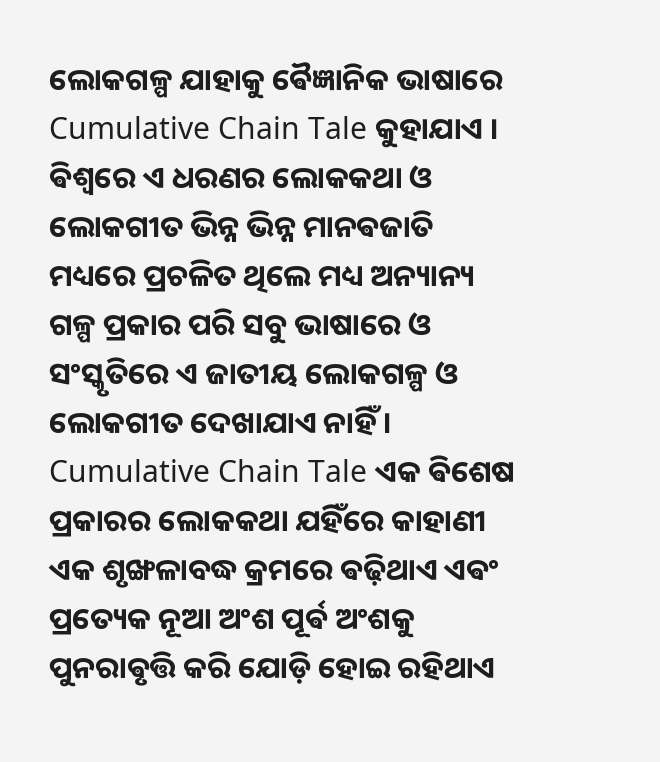ଲୋକଗଳ୍ପ ଯାହାକୁ ଵୈଜ୍ଞାନିକ ଭାଷାରେ Cumulative Chain Tale କୁହାଯାଏ । ଵିଶ୍ୱରେ ଏ ଧରଣର ଲୋକକଥା ଓ ଲୋକଗୀତ ଭିନ୍ନ ଭିନ୍ନ ମାନଵଜାତି ମଧ୍ୟରେ ପ୍ରଚଳିତ ଥିଲେ ମଧ୍ୟ ଅନ୍ୟାନ୍ୟ ଗଳ୍ପ ପ୍ରକାର ପରି ସବୁ ଭାଷାରେ ଓ ସଂସ୍କୃତିରେ ଏ ଜାତୀୟ ଲୋକଗଳ୍ପ ଓ ଲୋକଗୀତ ଦେଖାଯାଏ ନାହିଁ । Cumulative Chain Tale ଏକ ଵିଶେଷ ପ୍ରକାରର ଲୋକକଥା ଯହିଁରେ କାହାଣୀ ଏକ ଶୃଙ୍ଖଳାବଦ୍ଧ କ୍ରମରେ ଵଢ଼ିଥାଏ ଏଵଂ ପ୍ରତ୍ୟେକ ନୂଆ ଅଂଶ ପୂର୍ଵ ଅଂଶକୁ ପୁନରାଵୃତ୍ତି କରି ଯୋଡ଼ି ହୋଇ ରହିଥାଏ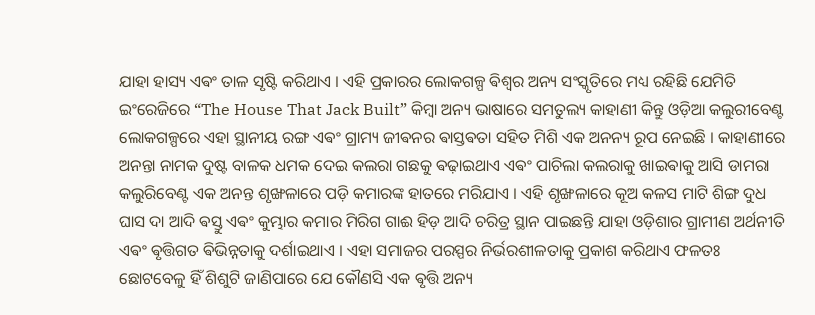ଯାହା ହାସ୍ୟ ଏଵଂ ତାଳ ସୃଷ୍ଟି କରିଥାଏ । ଏହି ପ୍ରକାରର ଲୋକଗଳ୍ପ ଵିଶ୍ୱର ଅନ୍ୟ ସଂସ୍କୃତିରେ ମଧ୍ୟ ରହିଛି ଯେମିତି ଇଂରେଜିରେ “The House That Jack Built” କିମ୍ଵା ଅନ୍ୟ ଭାଷାରେ ସମତୁଲ୍ୟ କାହାଣୀ କିନ୍ତୁ ଓଡ଼ିଆ କଲୁରୀବେଣ୍ଟ ଲୋକଗଳ୍ପରେ ଏହା ସ୍ଥାନୀୟ ରଙ୍ଗ ଏଵଂ ଗ୍ରାମ୍ୟ ଜୀଵନର ଵାସ୍ତଵତା ସହିତ ମିଶି ଏକ ଅନନ୍ୟ ରୂପ ନେଇଛି । କାହାଣୀରେ ଅନନ୍ତା ନାମକ ଦୁଷ୍ଟ ବାଳକ ଧମକ ଦେଇ କଲରା ଗଛକୁ ଵଢ଼ାଇଥାଏ ଏଵଂ ପାଚିଲା କଲରାକୁ ଖାଇଵାକୁ ଆସି ଡାମରା କଲୁରିବେଣ୍ଟ ଏକ ଅନନ୍ତ ଶୃଙ୍ଖଳାରେ ପଡ଼ି କମାରଙ୍କ ହାତରେ ମରିଯାଏ । ଏହି ଶୃଙ୍ଖଳାରେ କୂଅ କଳସ ମାଟି ଶିଙ୍ଗ ଦୁଧ ଘାସ ଦା ଆଦି ଵସ୍ତୁ ଏଵଂ କୁମ୍ଭାର କମାର ମିରିଗ ଗାଈ ହିଡ଼ ଆଦି ଚରିତ୍ର ସ୍ଥାନ ପାଇଛନ୍ତି ଯାହା ଓଡ଼ିଶାର ଗ୍ରାମୀଣ ଅର୍ଥନୀତି ଏଵଂ ଵୃତ୍ତିଗତ ଵିଭିନ୍ନତାକୁ ଦର୍ଶାଇଥାଏ । ଏହା ସମାଜର ପରସ୍ପର ନିର୍ଭରଶୀଳତାକୁ ପ୍ରକାଶ କରିଥାଏ ଫଳତଃ ଛୋଟବେଳୁ ହିଁ ଶିଶୁଟି ଜାଣିପାରେ ଯେ କୌଣସି ଏକ ଵୃତ୍ତି ଅନ୍ୟ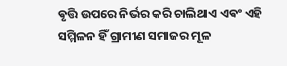ଵୃତ୍ତି ଉପରେ ନିର୍ଭର କରି ଚାଲିଥାଏ ଏଵଂ ଏହି ସମ୍ମିଳନ ହିଁ ଗ୍ରାମୀଣ ସମାଜର ମୂଳ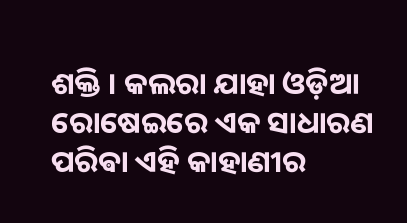ଶକ୍ତି । କଲରା ଯାହା ଓଡ଼ିଆ ରୋଷେଇରେ ଏକ ସାଧାରଣ ପରିଵା ଏହି କାହାଣୀର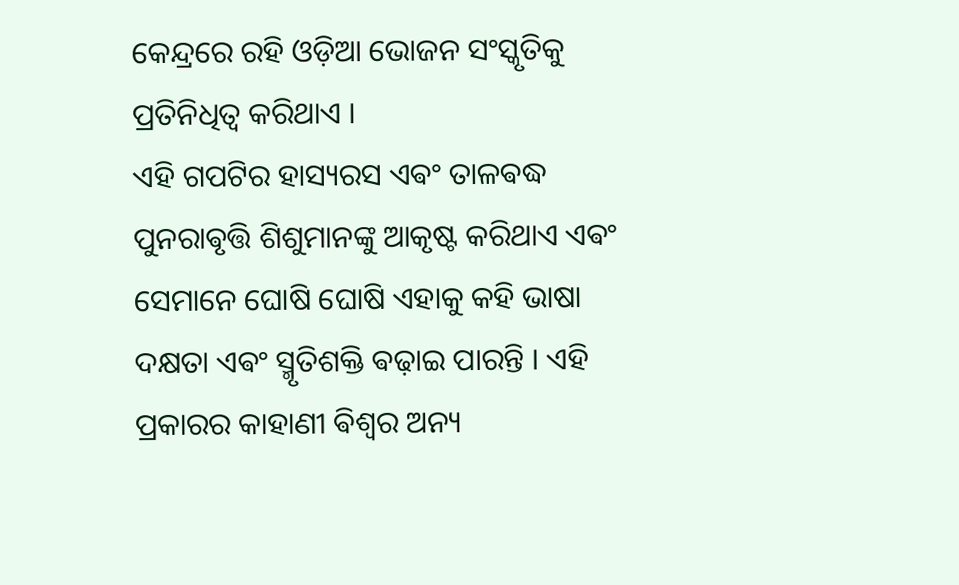କେନ୍ଦ୍ରରେ ରହି ଓଡ଼ିଆ ଭୋଜନ ସଂସ୍କୃତିକୁ ପ୍ରତିନିଧିତ୍ୱ କରିଥାଏ ।
ଏହି ଗପଟିର ହାସ୍ୟରସ ଏଵଂ ତାଳଵଦ୍ଧ ପୁନରାଵୃତ୍ତି ଶିଶୁମାନଙ୍କୁ ଆକୃଷ୍ଟ କରିଥାଏ ଏଵଂ ସେମାନେ ଘୋଷି ଘୋଷି ଏହାକୁ କହି ଭାଷା ଦକ୍ଷତା ଏଵଂ ସ୍ମୃତିଶକ୍ତି ଵଢ଼ାଇ ପାରନ୍ତି । ଏହି ପ୍ରକାରର କାହାଣୀ ଵିଶ୍ୱର ଅନ୍ୟ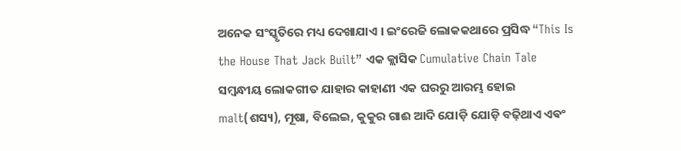ଅନେକ ସଂସ୍କୃତିରେ ମଧ୍ୟ ଦେଖାଯାଏ । ଇଂରେଜି ଲୋକକଥାରେ ପ୍ରସିଦ୍ଧ “This Is the House That Jack Built” ଏକ କ୍ଲାସିକ Cumulative Chain Tale ସମ୍ବନ୍ଧୀୟ ଲୋକଗୀତ ଯାହାର କାହାଣୀ ଏକ ଘରରୁ ଆରମ୍ଭ ହୋଇ malt(ଶସ୍ୟ), ମୂଷା, ବିଲେଇ, କୁକୁର ଗାଈ ଆଦି ଯୋଡ଼ି ଯୋଡ଼ି ବଢ଼ିଥାଏ ଏଵଂ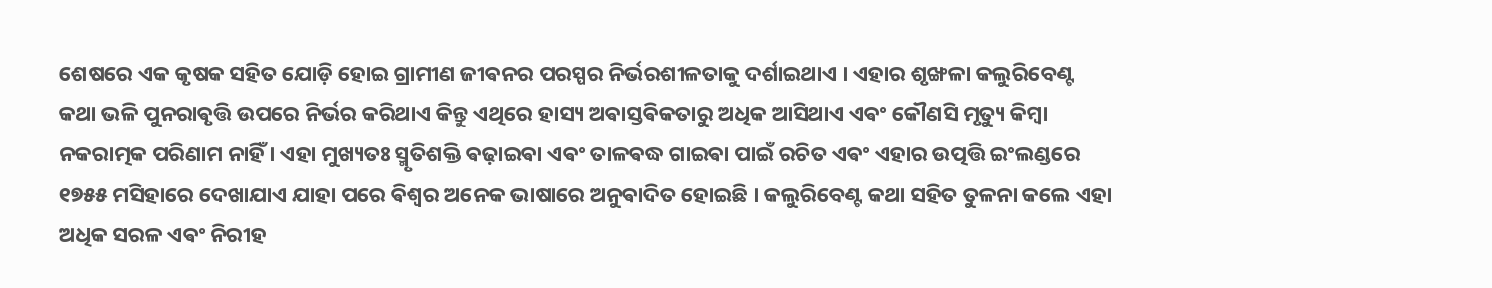ଶେଷରେ ଏକ କୃଷକ ସହିତ ଯୋଡ଼ି ହୋଇ ଗ୍ରାମୀଣ ଜୀଵନର ପରସ୍ପର ନିର୍ଭରଶୀଳତାକୁ ଦର୍ଶାଇଥାଏ । ଏହାର ଶୃଙ୍ଖଳା କଲୁରିବେଣ୍ଟ କଥା ଭଳି ପୁନରାଵୃତ୍ତି ଉପରେ ନିର୍ଭର କରିଥାଏ କିନ୍ତୁ ଏଥିରେ ହାସ୍ୟ ଅଵାସ୍ତଵିକତାରୁ ଅଧିକ ଆସିଥାଏ ଏଵଂ କୌଣସି ମୃତ୍ୟୁ କିମ୍ଵା ନକରାତ୍ମକ ପରିଣାମ ନାହିଁ । ଏହା ମୁଖ୍ୟତଃ ସ୍ମୃତିଶକ୍ତି ଵଢ଼ାଇଵା ଏଵଂ ତାଳଵଦ୍ଧ ଗାଇଵା ପାଇଁ ରଚିତ ଏଵଂ ଏହାର ଉତ୍ପତ୍ତି ଇଂଲଣ୍ଡରେ ୧୭୫୫ ମସିହାରେ ଦେଖାଯାଏ ଯାହା ପରେ ଵିଶ୍ୱର ଅନେକ ଭାଷାରେ ଅନୁଵାଦିତ ହୋଇଛି । କଲୁରିବେଣ୍ଟ କଥା ସହିତ ତୁଳନା କଲେ ଏହା ଅଧିକ ସରଳ ଏଵଂ ନିରୀହ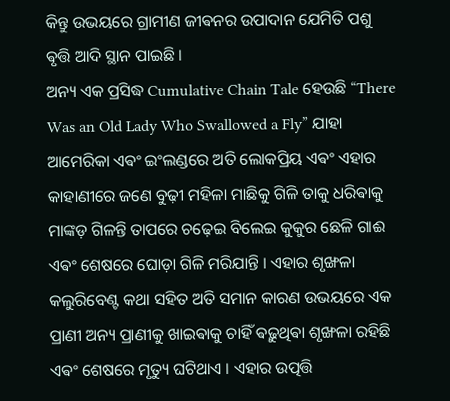କିନ୍ତୁ ଉଭୟରେ ଗ୍ରାମୀଣ ଜୀଵନର ଉପାଦାନ ଯେମିତି ପଶୁ ଵୃତ୍ତି ଆଦି ସ୍ଥାନ ପାଇଛି ।
ଅନ୍ୟ ଏକ ପ୍ରସିଦ୍ଧ Cumulative Chain Tale ହେଉଛି “There Was an Old Lady Who Swallowed a Fly” ଯାହା ଆମେରିକା ଏଵଂ ଇଂଲଣ୍ଡରେ ଅତି ଲୋକପ୍ରିୟ ଏଵଂ ଏହାର କାହାଣୀରେ ଜଣେ ବୁଢ଼ୀ ମହିଳା ମାଛିକୁ ଗିଳି ତାକୁ ଧରିଵାକୁ ମାଙ୍କଡ଼ ଗିଳନ୍ତି ତାପରେ ଚଢ଼େଇ ବିଲେଇ କୁକୁର ଛେଳି ଗାଈ ଏଵଂ ଶେଷରେ ଘୋଡ଼ା ଗିଳି ମରିଯାନ୍ତି । ଏହାର ଶୃଙ୍ଖଳା କଲୁରିବେଣ୍ଟ କଥା ସହିତ ଅତି ସମାନ କାରଣ ଉଭୟରେ ଏକ ପ୍ରାଣୀ ଅନ୍ୟ ପ୍ରାଣୀକୁ ଖାଇଵାକୁ ଚାହିଁ ଵଢ଼ୁଥିଵା ଶୃଙ୍ଖଳା ରହିଛି ଏଵଂ ଶେଷରେ ମୃତ୍ୟୁ ଘଟିଥାଏ । ଏହାର ଉତ୍ପତ୍ତି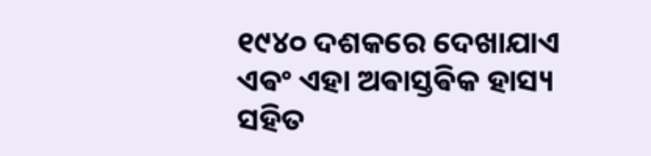୧୯୪୦ ଦଶକରେ ଦେଖାଯାଏ ଏଵଂ ଏହା ଅଵାସ୍ତଵିକ ହାସ୍ୟ ସହିତ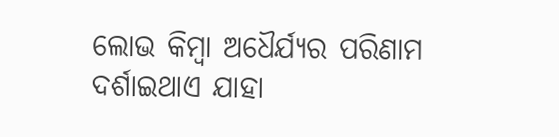ଲୋଭ କିମ୍ଵା ଅଧୈର୍ଯ୍ୟର ପରିଣାମ ଦର୍ଶାଇଥାଏ ଯାହା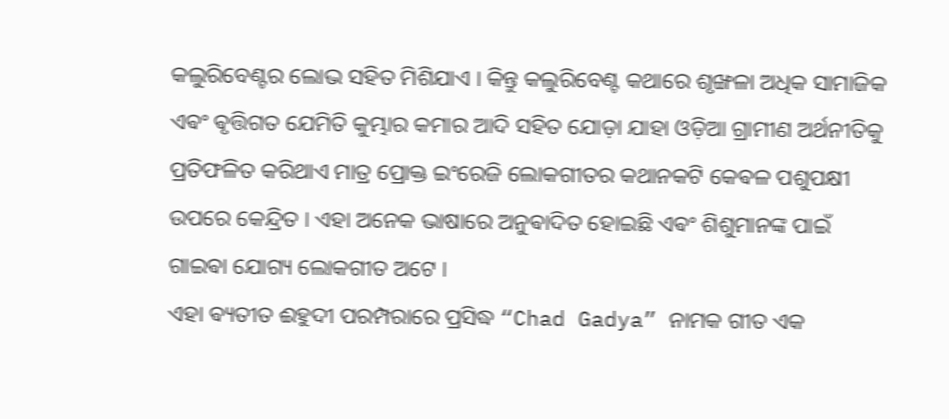କଲୁରିବେଣ୍ଟର ଲୋଭ ସହିତ ମିଶିଯାଏ । କିନ୍ତୁ କଲୁରିବେଣ୍ଟ କଥାରେ ଶୃଙ୍ଖଳା ଅଧିକ ସାମାଜିକ ଏଵଂ ଵୃତ୍ତିଗତ ଯେମିତି କୁମ୍ଭାର କମାର ଆଦି ସହିତ ଯୋଡ଼ା ଯାହା ଓଡ଼ିଆ ଗ୍ରାମୀଣ ଅର୍ଥନୀତିକୁ ପ୍ରତିଫଳିତ କରିଥାଏ ମାତ୍ର ପ୍ରୋକ୍ତ ଇଂରେଜି ଲୋକଗୀତର କଥାନକଟି କେଵଳ ପଶୁପକ୍ଷୀ ଉପରେ କେନ୍ଦ୍ରିତ । ଏହା ଅନେକ ଭାଷାରେ ଅନୁଵାଦିତ ହୋଇଛି ଏଵଂ ଶିଶୁମାନଙ୍କ ପାଇଁ ଗାଇଵା ଯୋଗ୍ୟ ଲୋକଗୀତ ଅଟେ ।
ଏହା ଵ୍ୟତୀତ ଈହୁଦୀ ପରମ୍ପରାରେ ପ୍ରସିଦ୍ଧ “Chad Gadya” ନାମକ ଗୀତ ଏକ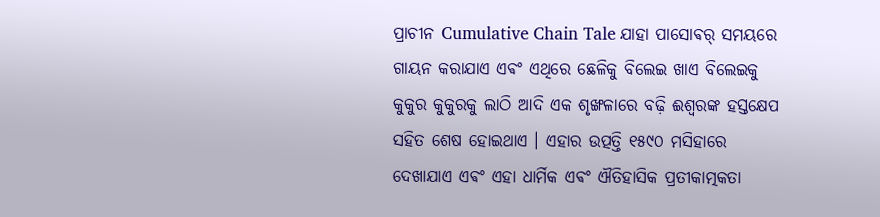ପ୍ରାଚୀନ Cumulative Chain Tale ଯାହା ପାସୋଵର୍ ସମୟରେ ଗାୟନ କରାଯାଏ ଏଵଂ ଏଥିରେ ଛେଳିକୁ ବିଲେଇ ଖାଏ ବିଲେଇକୁ କୁକୁର କୁକୁରକୁ ଲାଠି ଆଦି ଏକ ଶୃଙ୍ଖଳାରେ ବଢ଼ି ଈଶ୍ୱରଙ୍କ ହସ୍ତକ୍ଷେପ ସହିତ ଶେଷ ହୋଇଥାଏ । ଏହାର ଉତ୍ପତ୍ତି ୧୫୯୦ ମସିହାରେ ଦେଖାଯାଏ ଏଵଂ ଏହା ଧାର୍ମିକ ଏଵଂ ଐତିହାସିକ ପ୍ରତୀକାତ୍ମକତା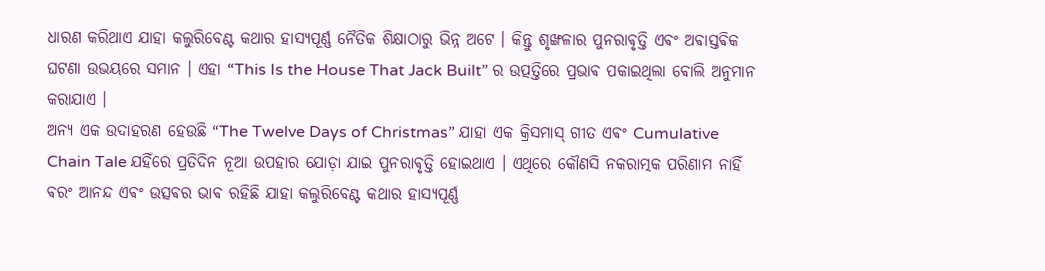ଧାରଣ କରିଥାଏ ଯାହା କଲୁରିବେଣ୍ଟ କଥାର ହାସ୍ୟପୂର୍ଣ୍ଣ ନୈତିକ ଶିକ୍ଷାଠାରୁ ଭିନ୍ନ ଅଟେ । କିନ୍ତୁ ଶୃଙ୍ଖଳାର ପୁନରାଵୃତ୍ତି ଏଵଂ ଅଵାସ୍ତଵିକ ଘଟଣା ଉଭୟରେ ସମାନ । ଏହା “This Is the House That Jack Built” ର ଉତ୍ପତ୍ତିରେ ପ୍ରଭାଵ ପକାଇଥିଲା ଵୋଲି ଅନୁମାନ କରାଯାଏ ।
ଅନ୍ୟ ଏକ ଉଦାହରଣ ହେଉଛି “The Twelve Days of Christmas” ଯାହା ଏକ କ୍ରିସମାସ୍ ଗୀତ ଏଵଂ Cumulative Chain Tale ଯହିଁରେ ପ୍ରତିଦିନ ନୂଆ ଉପହାର ଯୋଡ଼ା ଯାଇ ପୁନରାଵୃତ୍ତି ହୋଇଥାଏ । ଏଥିରେ କୌଣସି ନକରାତ୍ମକ ପରିଣାମ ନାହିଁ ଵରଂ ଆନନ୍ଦ ଏଵଂ ଉତ୍ସଵର ଭାଵ ରହିଛି ଯାହା କଲୁରିବେଣ୍ଟ କଥାର ହାସ୍ୟପୂର୍ଣ୍ଣ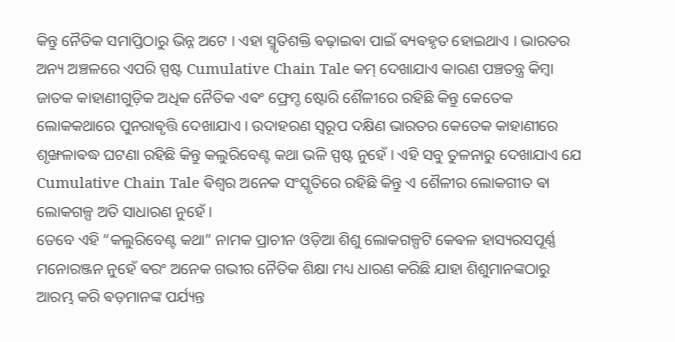କିନ୍ତୁ ନୈତିକ ସମାପ୍ତିଠାରୁ ଭିନ୍ନ ଅଟେ । ଏହା ସ୍ମୃତିଶକ୍ତି ଵଢ଼ାଇଵା ପାଇଁ ଵ୍ୟଵହୃତ ହୋଇଥାଏ । ଭାରତର ଅନ୍ୟ ଅଞ୍ଚଳରେ ଏପରି ସ୍ପଷ୍ଟ Cumulative Chain Tale କମ୍ ଦେଖାଯାଏ କାରଣ ପଞ୍ଚତନ୍ତ୍ର କିମ୍ଵା ଜାତକ କାହାଣୀଗୁଡ଼ିକ ଅଧିକ ନୈତିକ ଏଵଂ ଫ୍ରେମ୍ଡ ଷ୍ଟୋରି ଶୈଳୀରେ ରହିଛି କିନ୍ତୁ କେତେକ ଲୋକକଥାରେ ପୁନରାଵୃତ୍ତି ଦେଖାଯାଏ । ଉଦାହରଣ ସ୍ୱରୂପ ଦକ୍ଷିଣ ଭାରତର କେତେକ କାହାଣୀରେ ଶୃଙ୍ଖଳାଵଦ୍ଧ ଘଟଣା ରହିଛି କିନ୍ତୁ କଲୁରିବେଣ୍ଟ କଥା ଭଳି ସ୍ପଷ୍ଟ ନୁହେଁ । ଏହି ସବୁ ତୁଳନାରୁ ଦେଖାଯାଏ ଯେ Cumulative Chain Tale ଵିଶ୍ୱର ଅନେକ ସଂସ୍କୃତିରେ ରହିଛି କିନ୍ତୁ ଏ ଶୈଳୀର ଲୋକଗୀତ ଵା ଲୋକଗଳ୍ପ ଅତି ସାଧାରଣ ନୁହେଁ ।
ତେବେ ଏହି “କଲୁରିବେଣ୍ଟ କଥା” ନାମକ ପ୍ରାଚୀନ ଓଡ଼ିଆ ଶିଶୁ ଲୋକଗଳ୍ପଟି କେଵଳ ହାସ୍ୟରସପୂର୍ଣ୍ଣ ମନୋରଞ୍ଜନ ନୁହେଁ ଵରଂ ଅନେକ ଗଭୀର ନୈତିକ ଶିକ୍ଷା ମଧ୍ୟ ଧାରଣ କରିଛି ଯାହା ଶିଶୁମାନଙ୍କଠାରୁ ଆରମ୍ଭ କରି ଵଡ଼ମାନଙ୍କ ପର୍ଯ୍ୟନ୍ତ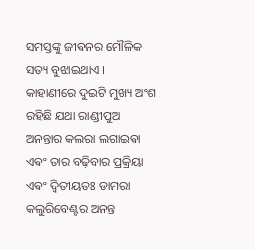ସମସ୍ତଙ୍କୁ ଜୀଵନର ମୌଳିକ ସତ୍ୟ ବୁଝାଇଥାଏ । କାହାଣୀରେ ଦୁଇଟି ମୁଖ୍ୟ ଅଂଶ ରହିଛି ଯଥା ରାଣ୍ଡୀପୁଅ ଅନନ୍ତାର କଲରା ଲଗାଇଵା ଏଵଂ ତାର ବଢ଼ିବାର ପ୍ରକ୍ରିୟା ଏଵଂ ଦ୍ୱିତୀୟତଃ ଡାମରା କଲୁରିବେଣ୍ଟର ଅନନ୍ତ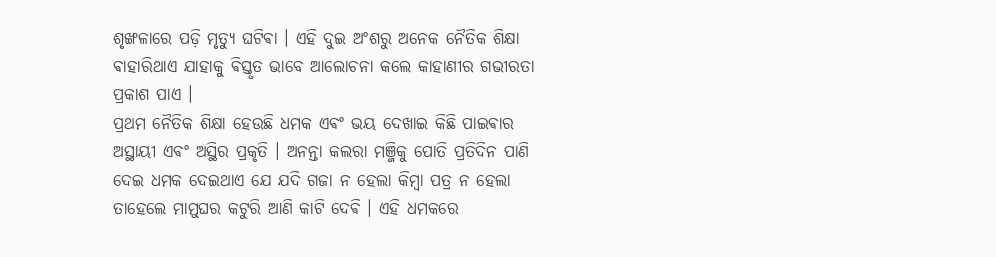ଶୃଙ୍ଖଳାରେ ପଡ଼ି ମୃତ୍ୟୁ ଘଟିଵା । ଏହି ଦୁଇ ଅଂଶରୁ ଅନେକ ନୈତିକ ଶିକ୍ଷା ଵାହାରିଥାଏ ଯାହାକୁ ଵିସ୍ତୃତ ଭାବେ ଆଲୋଚନା କଲେ କାହାଣୀର ଗଭୀରତା ପ୍ରକାଶ ପାଏ ।
ପ୍ରଥମ ନୈତିକ ଶିକ୍ଷା ହେଉଛି ଧମକ ଏଵଂ ଭୟ ଦେଖାଇ କିଛି ପାଇଵାର ଅସ୍ଥାୟୀ ଏଵଂ ଅସ୍ଥିର ପ୍ରକୃତି । ଅନନ୍ତା କଲରା ମଞ୍ଜିକୁ ପୋତି ପ୍ରତିଦିନ ପାଣି ଦେଇ ଧମକ ଦେଇଥାଏ ଯେ ଯଦି ଗଜା ନ ହେଲା କିମ୍ଵା ପତ୍ର ନ ହେଲା ତାହେଲେ ମାମୁଘର କଟୁରି ଆଣି କାଟି ଦେଵି । ଏହି ଧମକରେ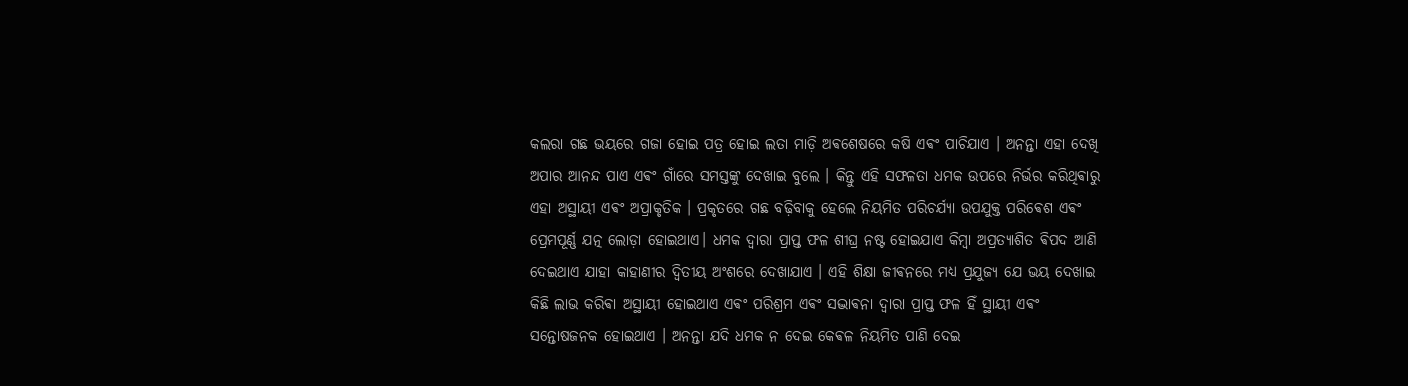କଲରା ଗଛ ଭୟରେ ଗଜା ହୋଇ ପତ୍ର ହୋଇ ଲତା ମାଡ଼ି ଅଵଶେଷରେ କଷି ଏଵଂ ପାଚିଯାଏ । ଅନନ୍ତା ଏହା ଦେଖି ଅପାର ଆନନ୍ଦ ପାଏ ଏଵଂ ଗାଁରେ ସମସ୍ତଙ୍କୁ ଦେଖାଇ ବୁଲେ । କିନ୍ତୁ ଏହି ସଫଳତା ଧମକ ଉପରେ ନିର୍ଭର କରିଥିଵାରୁ ଏହା ଅସ୍ଥାୟୀ ଏଵଂ ଅପ୍ରାକୃତିକ । ପ୍ରକୃତରେ ଗଛ ବଢ଼ିବାକୁ ହେଲେ ନିୟମିତ ପରିଚର୍ଯ୍ୟା ଉପଯୁକ୍ତ ପରିଵେଶ ଏଵଂ ପ୍ରେମପୂର୍ଣ୍ଣ ଯତ୍ନ ଲୋଡ଼ା ହୋଇଥାଏ। ଧମକ ଦ୍ୱାରା ପ୍ରାପ୍ତ ଫଳ ଶୀଘ୍ର ନଷ୍ଟ ହୋଇଯାଏ କିମ୍ଵା ଅପ୍ରତ୍ୟାଶିତ ଵିପଦ ଆଣି ଦେଇଥାଏ ଯାହା କାହାଣୀର ଦ୍ୱିତୀୟ ଅଂଶରେ ଦେଖାଯାଏ । ଏହି ଶିକ୍ଷା ଜୀଵନରେ ମଧ୍ୟ ପ୍ରଯୁଜ୍ୟ ଯେ ଭୟ ଦେଖାଇ କିଛି ଲାଭ କରିଵା ଅସ୍ଥାୟୀ ହୋଇଥାଏ ଏଵଂ ପରିଶ୍ରମ ଏଵଂ ସଦ୍ଭାଵନା ଦ୍ୱାରା ପ୍ରାପ୍ତ ଫଳ ହିଁ ସ୍ଥାୟୀ ଏଵଂ ସନ୍ତୋଷଜନକ ହୋଇଥାଏ । ଅନନ୍ତା ଯଦି ଧମକ ନ ଦେଇ କେଵଳ ନିୟମିତ ପାଣି ଦେଇ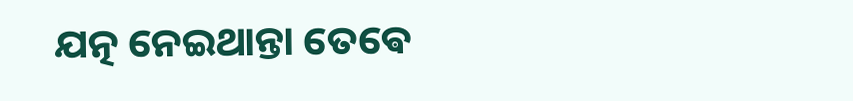ଯତ୍ନ ନେଇଥାନ୍ତା ତେଵେ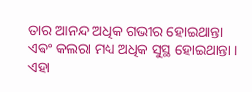ତାର ଆନନ୍ଦ ଅଧିକ ଗଭୀର ହୋଇଥାନ୍ତା ଏଵଂ କଲରା ମଧ୍ୟ ଅଧିକ ସୁସ୍ଥ ହୋଇଥାନ୍ତା । ଏହା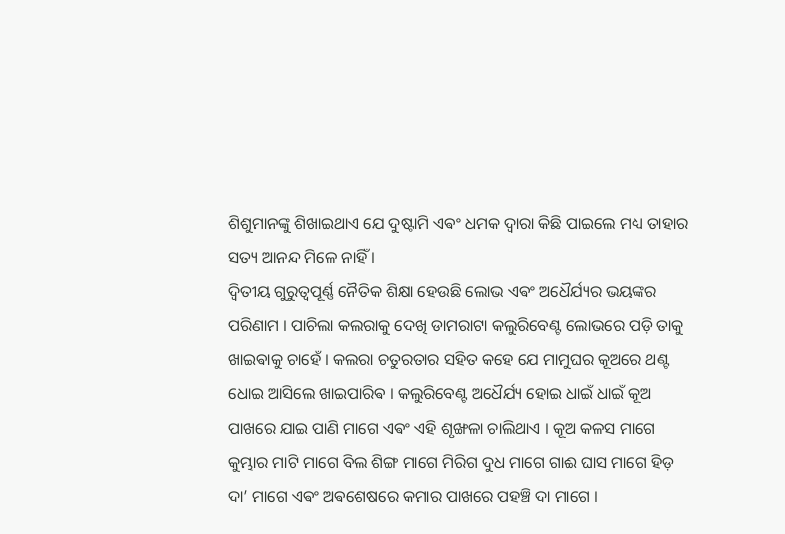ଶିଶୁମାନଙ୍କୁ ଶିଖାଇଥାଏ ଯେ ଦୁଷ୍ଟାମି ଏଵଂ ଧମକ ଦ୍ୱାରା କିଛି ପାଇଲେ ମଧ୍ୟ ତାହାର ସତ୍ୟ ଆନନ୍ଦ ମିଳେ ନାହିଁ ।
ଦ୍ୱିତୀୟ ଗୁରୁତ୍ୱପୂର୍ଣ୍ଣ ନୈତିକ ଶିକ୍ଷା ହେଉଛି ଲୋଭ ଏଵଂ ଅଧୈର୍ଯ୍ୟର ଭୟଙ୍କର ପରିଣାମ । ପାଚିଲା କଲରାକୁ ଦେଖି ଡାମରାଟା କଲୁରିବେଣ୍ଟ ଲୋଭରେ ପଡ଼ି ତାକୁ ଖାଇଵାକୁ ଚାହେଁ । କଲରା ଚତୁରତାର ସହିତ କହେ ଯେ ମାମୁଘର କୂଅରେ ଥଣ୍ଟ ଧୋଇ ଆସିଲେ ଖାଇପାରିଵ । କଲୁରିବେଣ୍ଟ ଅଧୈର୍ଯ୍ୟ ହୋଇ ଧାଇଁ ଧାଇଁ କୂଅ ପାଖରେ ଯାଇ ପାଣି ମାଗେ ଏଵଂ ଏହି ଶୃଙ୍ଖଳା ଚାଲିଥାଏ । କୂଅ କଳସ ମାଗେ କୁମ୍ଭାର ମାଟି ମାଗେ ବିଲ ଶିଙ୍ଗ ମାଗେ ମିରିଗ ଦୁଧ ମାଗେ ଗାଈ ଘାସ ମାଗେ ହିଡ଼ ଦା’ ମାଗେ ଏଵଂ ଅଵଶେଷରେ କମାର ପାଖରେ ପହଞ୍ଚି ଦା ମାଗେ ।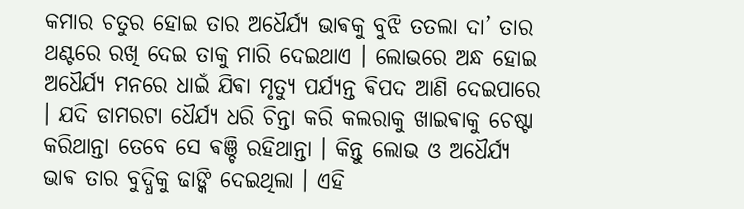କମାର ଚତୁର ହୋଇ ତାର ଅଧୈର୍ଯ୍ୟ ଭାଵକୁ ବୁଝି ତତଲା ଦା’ ତାର ଥଣ୍ଟରେ ରଖି ଦେଇ ତାକୁ ମାରି ଦେଇଥାଏ । ଲୋଭରେ ଅନ୍ଧ ହୋଇ ଅଧୈର୍ଯ୍ୟ ମନରେ ଧାଇଁ ଯିଵା ମୃତ୍ୟୁ ପର୍ଯ୍ୟନ୍ତ ଵିପଦ ଆଣି ଦେଇପାରେ । ଯଦି ଡାମରଟା ଧୈର୍ଯ୍ୟ ଧରି ଚିନ୍ତା କରି କଲରାକୁ ଖାଇଵାକୁ ଚେଷ୍ଟା କରିଥାନ୍ତା ତେବେ ସେ ଵଞ୍ଚି ରହିଥାନ୍ତା । କିନ୍ତୁ ଲୋଭ ଓ ଅଧୈର୍ଯ୍ୟ ଭାଵ ତାର ବୁଦ୍ଧିକୁ ଢାଙ୍କି ଦେଇଥିଲା । ଏହି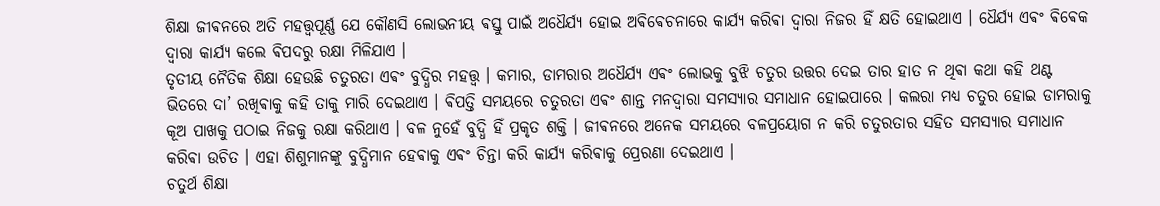ଶିକ୍ଷା ଜୀଵନରେ ଅତି ମହତ୍ତ୍ୱପୂର୍ଣ୍ଣ ଯେ କୌଣସି ଲୋଭନୀୟ ଵସ୍ତୁ ପାଇଁ ଅଧୈର୍ଯ୍ୟ ହୋଇ ଅଵିଵେଚନାରେ କାର୍ଯ୍ୟ କରିଵା ଦ୍ଵାରା ନିଜର ହିଁ କ୍ଷତି ହୋଇଥାଏ । ଧୈର୍ଯ୍ୟ ଏଵଂ ଵିଵେକ ଦ୍ୱାରା କାର୍ଯ୍ୟ କଲେ ଵିପଦରୁ ରକ୍ଷା ମିଳିଯାଏ ।
ତୃତୀୟ ନୈତିକ ଶିକ୍ଷା ହେଉଛି ଚତୁରତା ଏଵଂ ବୁଦ୍ଧିର ମହତ୍ତ୍ୱ । କମାର, ଡାମରାର ଅଧୈର୍ଯ୍ୟ ଏଵଂ ଲୋଭକୁ ବୁଝି ଚତୁର ଉତ୍ତର ଦେଇ ତାର ହାତ ନ ଥିଵା କଥା କହି ଥଣ୍ଟ ଭିତରେ ଦା’ ରଖିଵାକୁ କହି ତାକୁ ମାରି ଦେଇଥାଏ । ଵିପତ୍ତି ସମୟରେ ଚତୁରତା ଏଵଂ ଶାନ୍ତ ମନଦ୍ୱାରା ସମସ୍ୟାର ସମାଧାନ ହୋଇପାରେ । କଲରା ମଧ୍ୟ ଚତୁର ହୋଇ ଡାମରାକୁ କୂଅ ପାଖକୁ ପଠାଇ ନିଜକୁ ରକ୍ଷା କରିଥାଏ । ବଳ ନୁହେଁ ବୁଦ୍ଧି ହିଁ ପ୍ରକୃତ ଶକ୍ତି । ଜୀଵନରେ ଅନେକ ସମୟରେ ବଳପ୍ରୟୋଗ ନ କରି ଚତୁରତାର ସହିତ ସମସ୍ୟାର ସମାଧାନ କରିଵା ଉଚିତ । ଏହା ଶିଶୁମାନଙ୍କୁ ବୁଦ୍ଧିମାନ ହେଵାକୁ ଏଵଂ ଚିନ୍ତା କରି କାର୍ଯ୍ୟ କରିଵାକୁ ପ୍ରେରଣା ଦେଇଥାଏ ।
ଚତୁର୍ଥ ଶିକ୍ଷା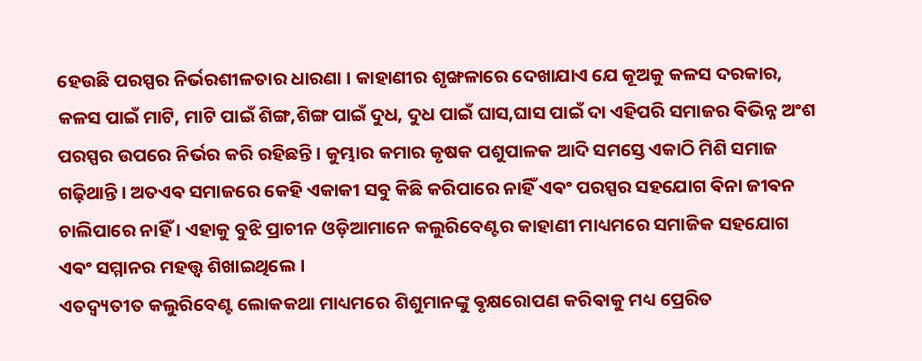ହେଉଛି ପରସ୍ପର ନିର୍ଭରଶୀଳତାର ଧାରଣା । କାହାଣୀର ଶୃଙ୍ଖଳାରେ ଦେଖାଯାଏ ଯେ କୂଅକୁ କଳସ ଦରକାର, କଳସ ପାଇଁ ମାଟି, ମାଟି ପାଇଁ ଶିଙ୍ଗ,ଶିଙ୍ଗ ପାଇଁ ଦୁଧ, ଦୁଧ ପାଇଁ ଘାସ,ଘାସ ପାଇଁ ଦା ଏହିପରି ସମାଜର ଵିଭିନ୍ନ ଅଂଶ ପରସ୍ପର ଉପରେ ନିର୍ଭର କରି ରହିଛନ୍ତି । କୁମ୍ଭାର କମାର କୃଷକ ପଶୁପାଳକ ଆଦି ସମସ୍ତେ ଏକାଠି ମିଶି ସମାଜ ଗଢ଼ିଥାନ୍ତି । ଅତଏଵ ସମାଜରେ କେହି ଏକାକୀ ସବୁ କିଛି କରିପାରେ ନାହିଁ ଏଵଂ ପରସ୍ପର ସହଯୋଗ ଵିନା ଜୀଵନ ଚାଲିପାରେ ନାହିଁ । ଏହାକୁ ବୁଝି ପ୍ରାଚୀନ ଓଡ଼ିଆମାନେ କଲୁରିବେଣ୍ଟର କାହାଣୀ ମାଧ୍ୟମରେ ସମାଜିକ ସହଯୋଗ ଏଵଂ ସମ୍ମାନର ମହତ୍ତ୍ୱ ଶିଖାଇଥିଲେ ।
ଏତଦ୍ଵ୍ୟତୀତ କଲୁରିବେଣ୍ଟ ଲୋକକଥା ମାଧ୍ୟମରେ ଶିଶୁମାନଙ୍କୁ ଵୃକ୍ଷରୋପଣ କରିଵାକୁ ମଧ୍ୟ ପ୍ରେରିତ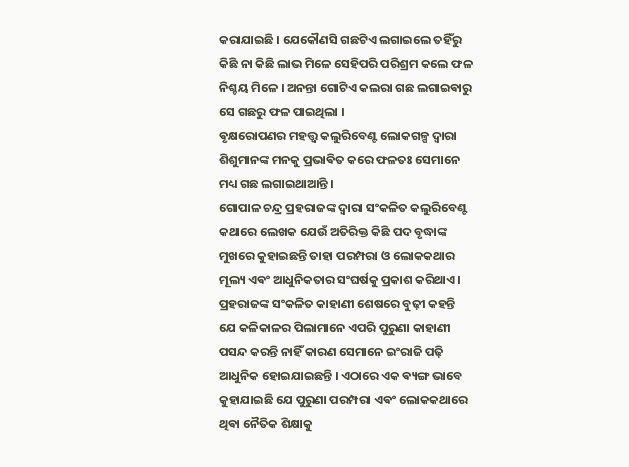କରାଯାଇଛି । ଯେକୌଣସି ଗଛଟିଏ ଲଗାଇଲେ ତହିଁରୁ କିଛି ନା କିଛି ଲାଭ ମିଳେ ସେହିପରି ପରିଶ୍ରମ କଲେ ଫଳ ନିଶ୍ଚୟ ମିଳେ । ଅନନ୍ତା ଗୋଟିଏ କଲରା ଗଛ ଲଗାଇଵାରୁ ସେ ଗଛରୁ ଫଳ ପାଇଥିଲା ।
ଵୃକ୍ଷରୋପଣର ମହତ୍ତ୍ୱ କଲୁରିବେଣ୍ଟ ଲୋକଗଳ୍ପ ଦ୍ଵାରା ଶିଶୁମାନଙ୍କ ମନକୁ ପ୍ରଭାଵିତ କରେ ଫଳତଃ ସେମାନେ ମଧ୍ୟ ଗଛ ଲଗାଇଥାଆନ୍ତି ।
ଗୋପାଳ ଚନ୍ଦ୍ର ପ୍ରହରାଜଙ୍କ ଦ୍ଵାରା ସଂକଳିତ କଲୁରିବେଣ୍ଟ କଥାରେ ଲେଖକ ଯେଉଁ ଅତିରିକ୍ତ କିଛି ପଦ ବୃଦ୍ଧାଙ୍କ ମୁଖରେ କୁହାଇଛନ୍ତି ତାହା ପରମ୍ପରା ଓ ଲୋକକଥାର ମୂଲ୍ୟ ଏଵଂ ଆଧୁନିକତାର ସଂଘର୍ଷକୁ ପ୍ରକାଶ କରିଥାଏ। ପ୍ରହରାଜଙ୍କ ସଂକଳିତ କାହାଣୀ ଶେଷରେ ବୁଢ଼ୀ କହନ୍ତି ଯେ କଳିକାଳର ପିଲାମାନେ ଏପରି ପୁରୁଣା କାହାଣୀ ପସନ୍ଦ କରନ୍ତି ନାହିଁ କାରଣ ସେମାନେ ଇଂରାଜି ପଢ଼ି ଆଧୁନିକ ହୋଇଯାଇଛନ୍ତି । ଏଠାରେ ଏକ ଵ୍ୟଙ୍ଗ ଭାବେ କୁହାଯାଇଛି ଯେ ପୁରୁଣା ପରମ୍ପରା ଏଵଂ ଲୋକକଥାରେ ଥିଵା ନୈତିକ ଶିକ୍ଷାକୁ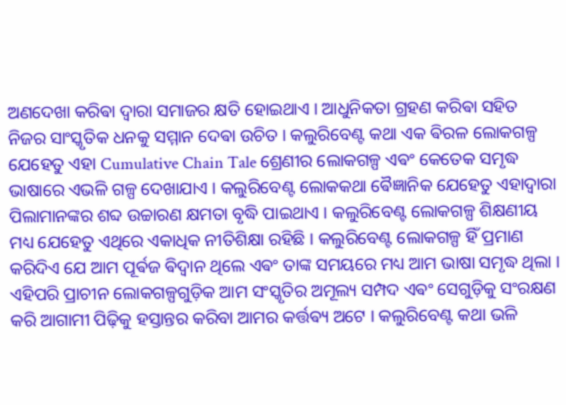ଅଣଦେଖା କରିଵା ଦ୍ଵାରା ସମାଜର କ୍ଷତି ହୋଇଥାଏ । ଆଧୁନିକତା ଗ୍ରହଣ କରିଵା ସହିତ ନିଜର ସାଂସ୍କୃତିକ ଧନକୁ ସମ୍ମାନ ଦେଵା ଉଚିତ । କଲୁରିବେଣ୍ଟ କଥା ଏକ ଵିରଳ ଲୋକଗଳ୍ପ ଯେହେତୁ ଏହା Cumulative Chain Tale ଶ୍ରେଣୀର ଲୋକଗଳ୍ପ ଏଵଂ କେତେକ ସମୃଦ୍ଧ ଭାଷାରେ ଏଭଳି ଗଳ୍ପ ଦେଖାଯାଏ । କଲୁରିବେଣ୍ଟ ଲୋକକଥା ଵୈଜ୍ଞାନିକ ଯେହେତୁ ଏହାଦ୍ଵାରା ପିଲାମାନଙ୍କର ଶବ୍ଦ ଉଚ୍ଚାରଣ କ୍ଷମତା ବୃଦ୍ଧି ପାଇଥାଏ । କଲୁରିବେଣ୍ଟ ଲୋକଗଳ୍ପ ଶିକ୍ଷଣୀୟ ମଧ୍ୟ ଯେହେତୁ ଏଥିରେ ଏକାଧିକ ନୀତିଶିକ୍ଷା ରହିଛି । କଲୁରିବେଣ୍ଟ ଲୋକଗଳ୍ପ ହିଁ ପ୍ରମାଣ କରିଦିଏ ଯେ ଆମ ପୂର୍ଵଜ ଵିଦ୍ଵାନ ଥିଲେ ଏଵଂ ତାଙ୍କ ସମୟରେ ମଧ୍ୟ ଆମ ଭାଷା ସମୃଦ୍ଧ ଥିଲା ।
ଏହିପରି ପ୍ରାଚୀନ ଲୋକଗଳ୍ପଗୁଡ଼ିକ ଆମ ସଂସ୍କୃତିର ଅମୂଲ୍ୟ ସମ୍ପଦ ଏଵଂ ସେଗୁଡ଼ିକୁ ସଂରକ୍ଷଣ କରି ଆଗାମୀ ପିଢ଼ିକୁ ହସ୍ତାନ୍ତର କରିବା ଆମର କର୍ତ୍ତଵ୍ୟ ଅଟେ । କଲୁରିବେଣ୍ଟ କଥା ଭଳି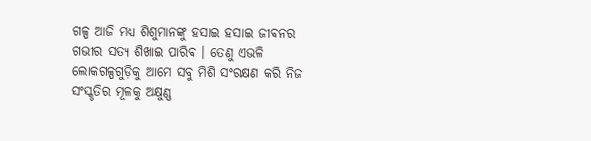ଗଳ୍ପ ଆଜି ମଧ୍ୟ ଶିଶୁମାନଙ୍କୁ ହସାଇ ହସାଇ ଜୀଵନର ଗଭୀର ସତ୍ୟ ଶିଖାଇ ପାରିଵ । ତେଣୁ ଏଭଳି ଲୋକଗଳ୍ପଗୁଡ଼ିକୁ ଆମେ ସବୁ ମିଶି ସଂରକ୍ଷଣ କରି ନିଜ ସଂସ୍କୃତିର ମୂଳକୁ ଅକ୍ଷୁଣ୍ଣ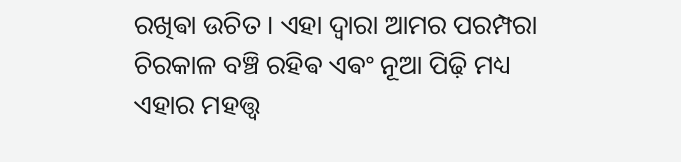ରଖିଵା ଉଚିତ । ଏହା ଦ୍ୱାରା ଆମର ପରମ୍ପରା ଚିରକାଳ ବଞ୍ଚି ରହିଵ ଏଵଂ ନୂଆ ପିଢ଼ି ମଧ୍ୟ ଏହାର ମହତ୍ତ୍ୱ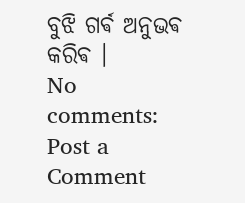ବୁଝି ଗର୍ଵ ଅନୁଭଵ କରିଵ ।
No comments:
Post a Comment